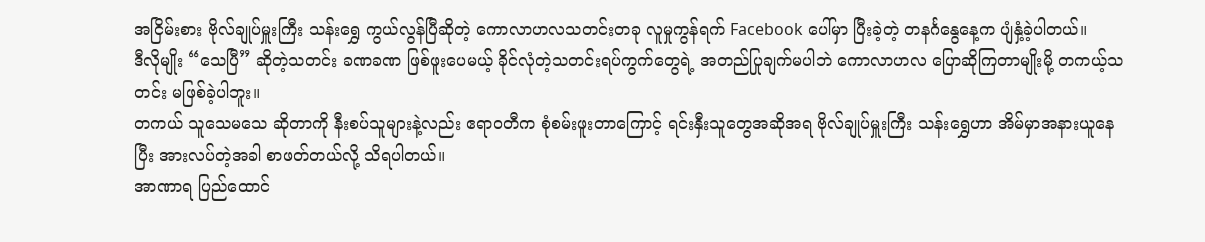အငြိမ်းစား ဗိုလ်ချုပ်မှူးကြီး သန်းရွှေ ကွယ်လွန်ပြီဆိုတဲ့ ကောလာဟလသတင်းတခု လူမှုကွန်ရက် Facebook ပေါ်မှာ ပြီးခဲ့တဲ့ တနင်္ဂနွေနေ့က ပျံနှံ့ခဲ့ပါတယ်။
ဒီလိုမျိုး “သေပြီ” ဆိုတဲ့သတင်း ခဏခဏ ဖြစ်ဖူးပေမယ့် ခိုင်လုံတဲ့သတင်းရပ်ကွက်တွေရဲ့ အတည်ပြုချက်မပါဘဲ ကောလာဟလ ပြောဆိုကြတာမျိုးမို့ တကယ့်သတင်း မဖြစ်ခဲ့ပါဘူး။
တကယ် သူသေမသေ ဆိုတာကို နီးစပ်သူများနဲ့လည်း ဧရာဝတီက စုံစမ်းဖူးတာကြောင့် ရင်းနှီးသူတွေအဆိုအရ ဗိုလ်ချုပ်မှူးကြီး သန်းရွှေဟာ အိမ်မှာအနားယူနေပြီး အားလပ်တဲ့အခါ စာဖတ်တယ်လို့ သိရပါတယ်။
အာဏာရ ပြည်ထောင်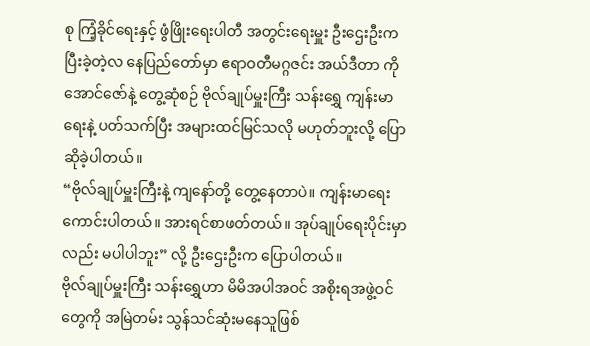စု ကြံ့ခိုင်ရေးနှင့် ဖွံဖြိုးရေးပါတီ အတွင်းရေးမှူး ဦးဌေးဦးက ပြီးခဲ့တဲ့လ နေပြည်တော်မှာ ဧရာဝတီမဂ္ဂဇင်း အယ်ဒီတာ ကိုအောင်ဇော်နဲ့ တွေ့ဆုံစဉ် ဗိုလ်ချုပ်မှူးကြီး သန်းရွှေ ကျန်းမာရေးနဲ့ ပတ်သက်ပြီး အများထင်မြင်သလို မဟုတ်ဘူးလို့ ပြောဆိုခဲ့ပါတယ်။
“ဗိုလ်ချုပ်မှူးကြီးနဲ့ ကျနော်တို့ တွေ့နေတာပဲ။ ကျန်းမာရေးကောင်းပါတယ်။ အားရင်စာဖတ်တယ်။ အုပ်ချုပ်ရေးပိုင်းမှာလည်း မပါပါဘူး” လို့ ဦးဌေးဦးက ပြောပါတယ်။
ဗိုလ်ချုပ်မှူးကြီး သန်းရွှေဟာ မိမိအပါအဝင် အစိုးရအဖွဲ့ဝင်တွေကို အမြဲတမ်း သွန်သင်ဆုံးမနေသူဖြစ်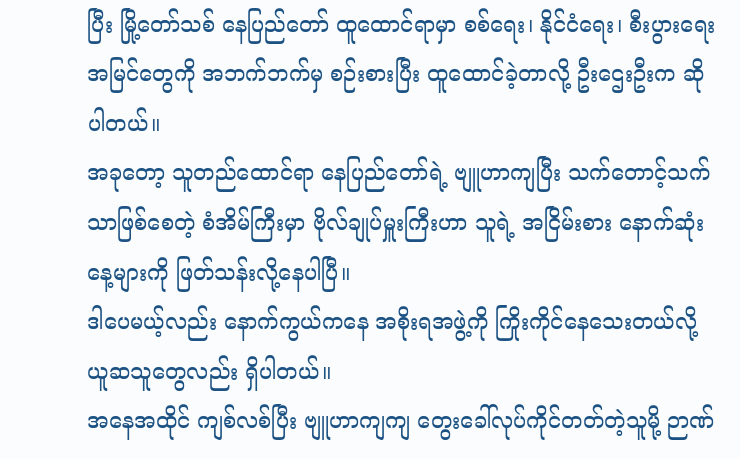ပြီး မြို့တော်သစ် နေပြည်တော် ထူထောင်ရာမှာ စစ်ရေး၊ နိုင်ငံရေး၊ စီးပွားရေးအမြင်တွေကို အဘက်ဘက်မှ စဉ်းစားပြီး ထူထောင်ခဲ့တာလို့ ဦးဌေးဦးက ဆိုပါတယ်။
အခုတော့ သူတည်ထောင်ရာ နေပြည်တော်ရဲ့ ဗျူဟာကျပြီး သက်တောင့်သက်သာဖြစ်စေတဲ့ စံအိမ်ကြီးမှာ ဗိုလ်ချုပ်မှူးကြီးဟာ သူရဲ့ အငြိမ်းစား နောက်ဆုံးနေ့များကို ဖြတ်သန်းလို့နေပါပြီ။
ဒါပေမယ့်လည်း နောက်ကွယ်ကနေ အစိုးရအဖွဲ့ကို ကြိုးကိုင်နေသေးတယ်လို့ ယူဆသူတွေလည်း ရှိပါတယ်။
အနေအထိုင် ကျစ်လစ်ပြီး ဗျူဟာကျကျ တွေးခေါ်လုပ်ကိုင်တတ်တဲ့သူမို့ ဉာဏ်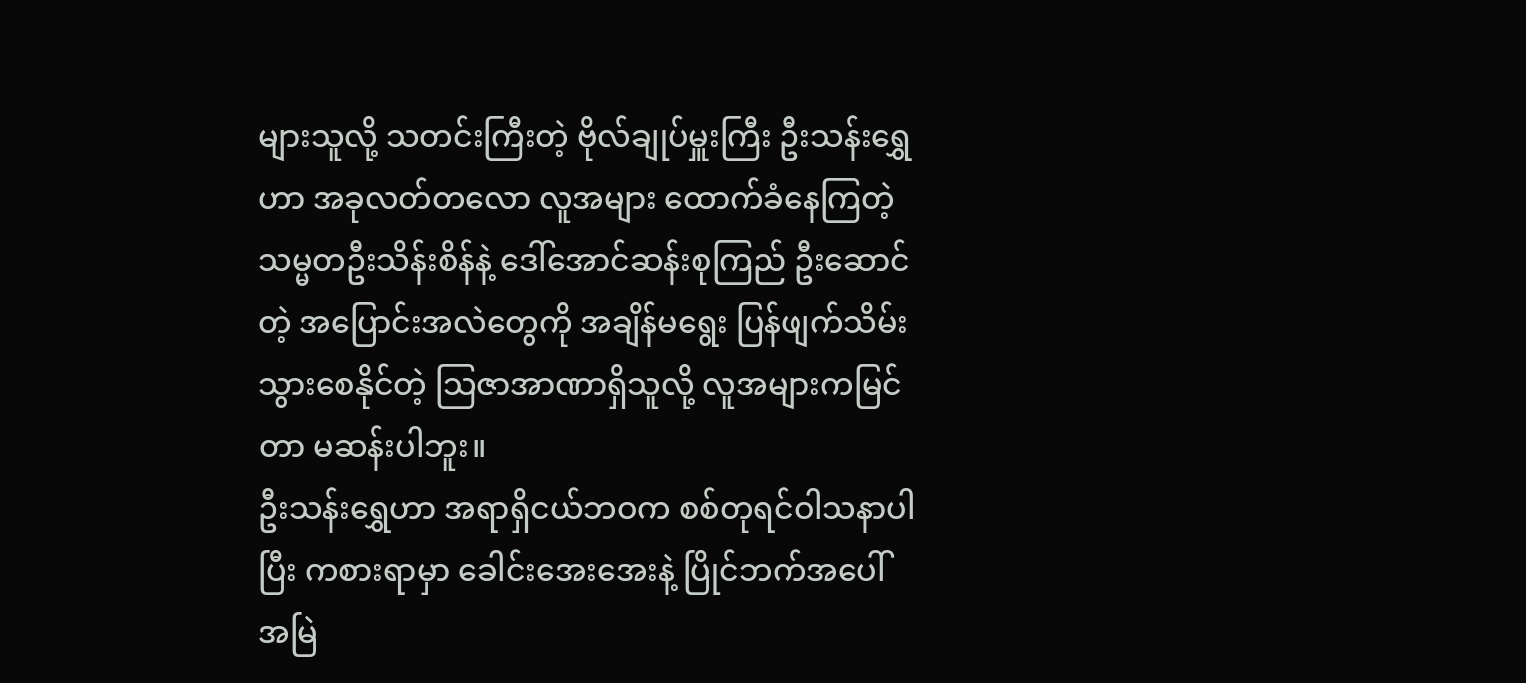များသူလို့ သတင်းကြီးတဲ့ ဗိုလ်ချုပ်မှူးကြီး ဦးသန်းရွှေဟာ အခုလတ်တလော လူအများ ထောက်ခံနေကြတဲ့ သမ္မတဦးသိန်းစိန်နဲ့ ဒေါ်အောင်ဆန်းစုကြည် ဦးဆောင်တဲ့ အပြောင်းအလဲတွေကို အချိန်မရွေး ပြန်ဖျက်သိမ်းသွားစေနိုင်တဲ့ သြဇာအာဏာရှိသူလို့ လူအများကမြင်တာ မဆန်းပါဘူး။
ဦးသန်းရွှေဟာ အရာရှိငယ်ဘဝက စစ်တုရင်ဝါသနာပါပြီး ကစားရာမှာ ခေါင်းအေးအေးနဲ့ ပြိုင်ဘက်အပေါ် အမြဲ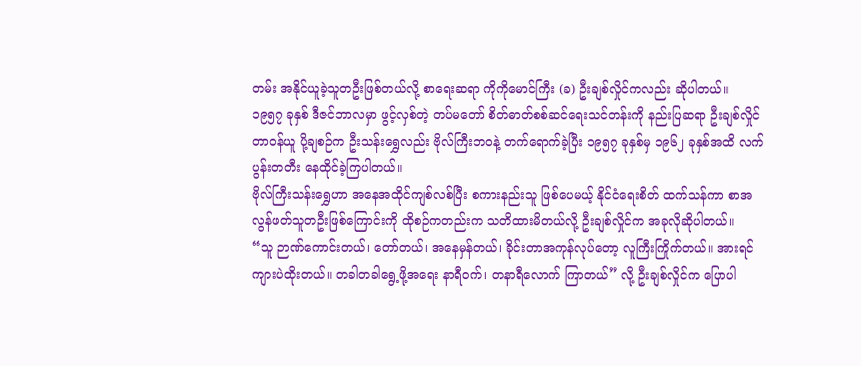တမ်း အနိုင်ယူခဲ့သူတဦးဖြစ်တယ်လို့ စာရေးဆရာ ကိုကိုမောင်ကြီး (ခ) ဦးချစ်လှိုင်ကလည်း ဆိုပါတယ်။
၁၉၅၇ ခုနှစ် ဒီဇင်ဘာလမှာ ဖွင့်လှစ်တဲ့ တပ်မတော် စိတ်ဓာတ်စစ်ဆင်ရေးသင်တန်းကို နည်းပြဆရာ ဦးချစ်လှိုင် တာဝန်ယူ ပို့ချစဉ်က ဦးသန်းရွှေလည်း ဗိုလ်ကြီးဘဝနဲ့ တက်ရောက်ခဲ့ပြီး ၁၉၅၇ ခုနှစ်မှ ၁၉၆၂ ခုနှစ်အထိ လက်ပွန်းတတီး နေထိုင်ခဲ့ကြပါတယ်။
ဗိုလ်ကြီးသန်းရွှေဟာ အနေအထိုင်ကျစ်လစ်ပြီး စကားနည်းသူ ဖြစ်ပေမယ့် နိုင်ငံရေးစိတ် ထက်သန်ကာ စာအလွန်ဖတ်သူတဦးဖြစ်ကြောင်းကို ထိုစဉ်ကတည်းက သတိထားမိတယ်လို့ ဦးချစ်လှိုင်က အခုလိုဆိုပါတယ်။
“သူ ဉာဏ်ကောင်းတယ်၊ တော်တယ်၊ အနေမှန်တယ်၊ ခိုင်းတာအကုန်လုပ်တော့ လူကြီးကြိုက်တယ်။ အားရင် ကျားပဲထိုးတယ်။ တခါတခါရွေ့ဖို့အရေး နာရီဝက်၊ တနာရီလောက် ကြာတယ်” လို့ ဦးချစ်လှိုင်က ပြောပါ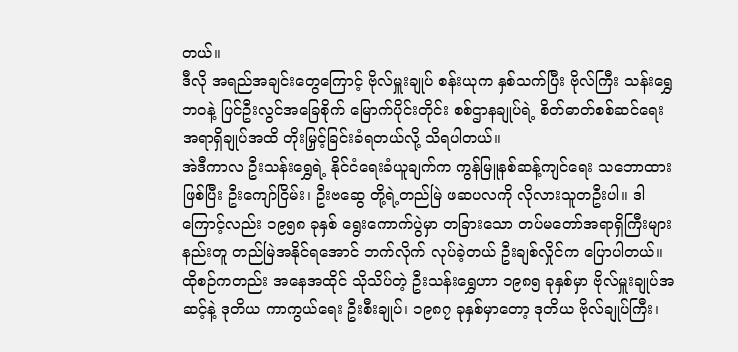တယ်။
ဒီလို အရည်အချင်းတွေကြောင့် ဗိုလ်မှူးချုပ် စန်းယုက နှစ်သက်ပြီး ဗိုလ်ကြီး သန်းရွှေ ဘဝနဲ့ ပြင်ဦးလွင်အခြေစိုက် မြောက်ပိုင်းတိုင်း စစ်ဌာနချုပ်ရဲ့ စိတ်ဓာတ်စစ်ဆင်ရေး အရာရှိချုပ်အထိ တိုးမြှင့်ခြင်းခံရတယ်လို့ သိရပါတယ်။
အဲဒီကာလ ဦးသန်းရွှေရဲ့ နိုင်ငံရေးခံယူချက်က ကွန်မြူနစ်ဆန့်ကျင်ရေး သဘောထားဖြစ်ပြီး ဦးကျော်ငြိမ်း၊ ဦးဗဆွေ တို့ရဲ့တည်မြဲ ဖဆပလကို လိုလားသူတဦးပါ။ ဒါကြောင့်လည်း ၁၉၅၈ ခုနှစ် ရွေးကောက်ပွဲမှာ တခြားသော တပ်မတော်အရာရှိကြီးများ နည်းတူ တည်မြဲအနိုင်ရအောင် ဘက်လိုက် လုပ်ခဲ့တယ် ဦးချစ်လှိုင်က ပြောပါတယ်။
ထိုစဉ်ကတည်း အနေအထိုင် သိုသိပ်တဲ့ ဦးသန်းရွှေဟာ ၁၉၈၅ ခုနှစ်မှာ ဗိုလ်မှူးချုပ်အဆင့်နဲ့ ဒုတိယ ကာကွယ်ရေး ဦးစီးချုပ်၊ ၁၉၈၇ ခုနှစ်မှာတော့ ဒုတိယ ဗိုလ်ချုပ်ကြီး၊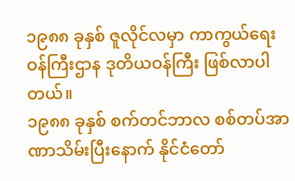၁၉၈၈ ခုနှစ် ဇူလိုင်လမှာ ကာကွယ်ရေးဝန်ကြီးဌာန ဒုတိယဝန်ကြီး ဖြစ်လာပါတယ်။
၁၉၈၈ ခုနှစ် စက်တင်ဘာလ စစ်တပ်အာဏာသိမ်းပြီးနောက် နိုင်ငံတော်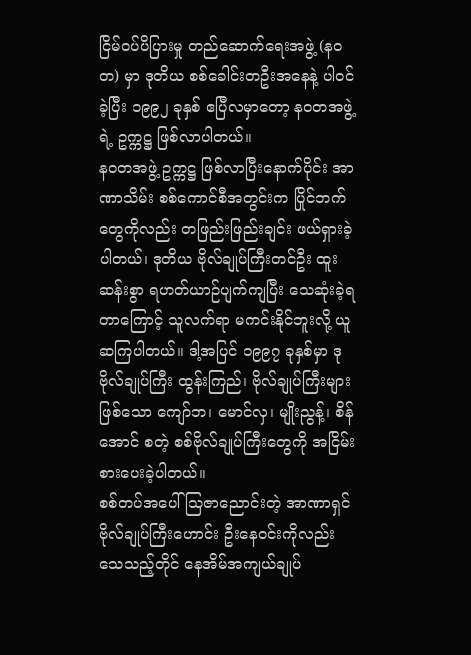ငြိမ်ဝပ်ပိပြားမှု တည်ဆောက်ရေးအဖွဲ့ (နဝတ) မှာ ဒုတိယ စစ်ခေါင်းတဦးအနေနဲ့ ပါဝင်ခဲ့ပြီး ၁၉၉၂ ခုနှစ် ဧပြီလမှာတော့ နဝတအဖွဲ့ရဲ့ ဥက္ကဋ္ဌ ဖြစ်လာပါတယ်။
နဝတအဖွဲ့ ဥက္ကဋ္ဌ ဖြစ်လာပြီးနောက်ပိုင်း အာဏာသိမ်း စစ်ကောင်စီအတွင်းက ပြိုင်ဘက်တွေကိုလည်း တဖြည်းဖြည်းချင်း ဖယ်ရှားခဲ့ပါတယ်၊ ဒုတိယ ဗိုလ်ချုပ်ကြီးတင်ဦး ထူးဆန်းစွာ ရဟတ်ယာဉ်ပျက်ကျပြီး သေဆုံးခဲ့ရတာကြောင့် သူလက်ရာ မကင်းနိုင်ဘူးလို့ ယူဆကြပါတယ်။ ဒါ့အပြင် ၁၉၉၇ ခုနှစ်မှာ ဒု ဗိုလ်ချုပ်ကြီး ထွန်းကြည်၊ ဗိုလ်ချုပ်ကြီးများဖြစ်သော ကျော်ဘ၊ မောင်လှ၊ မျိုးညွန့်၊ စိန်အောင် စတဲ့ စစ်ဗိုလ်ချုပ်ကြီးတွေကို အငြိမ်းစားပေးခဲ့ပါတယ်။
စစ်တပ်အပေါ် သြဇာညောင်းတဲ့ အာဏာရှင် ဗိုလ်ချုပ်ကြီးဟောင်း ဦးနေဝင်းကိုလည်း သေသည့်တိုင် နေအိမ်အကျယ်ချုပ်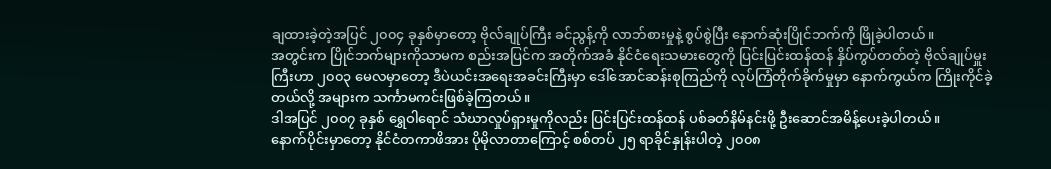ချထားခဲ့တဲ့အပြင် ၂၀၀၄ ခုနှစ်မှာတော့ ဗိုလ်ချုပ်ကြီး ခင်ညွန့်ကို လာဘ်စားမှုနဲ့ စွပ်စွဲပြီး နောက်ဆုံးပြိုင်ဘက်ကို ဖြိုခဲ့ပါတယ်။
အတွင်းက ပြိုင်ဘက်များကိုသာမက စည်းအပြင်က အတိုက်အခံ နိုင်ငံရေးသမားတွေကို ပြင်းပြင်းထန်ထန် နှိပ်ကွပ်တတ်တဲ့ ဗိုလ်ချုပ်မှူးကြီးဟာ ၂၀၀၃ မေလမှာတော့ ဒီပဲယင်းအရေးအခင်းကြီးမှာ ဒေါ်အောင်ဆန်းစုကြည်ကို လုပ်ကြံတိုက်ခိုက်မှုမှာ နောက်ကွယ်က ကြိုးကိုင်ခဲ့တယ်လို့ အများက သင်္ကာမကင်းဖြစ်ခဲ့ကြတယ်။
ဒါအပြင် ၂၀၀၇ ခုနှစ် ရွှေဝါရောင် သံဃာလှုပ်ရှားမှုကိုလည်း ပြင်းပြင်းထန်ထန် ပစ်ခတ်နိမ်နင်းဖို့ ဦးဆောင်အမိန့်ပေးခဲ့ပါတယ်။
နောက်ပိုင်းမှာတော့ နိုင်ငံတကာဖိအား ပိုမိုလာတာကြောင့် စစ်တပ် ၂၅ ရာခိုင်နှုန်းပါတဲ့ ၂၀၀၈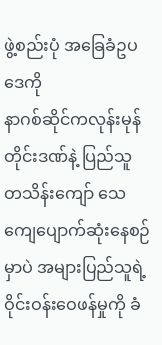ဖွဲ့စည်းပုံ အခြေခံဥပဒေကို
နာဂစ်ဆိုင်ကလုန်းမုန်တိုင်းဒဏ်နဲ့ ပြည်သူ တသိန်းကျော် သေကျေပျောက်ဆုံးနေစဉ်မှာပဲ အများပြည်သူရဲ့ ဝိုင်းဝန်းဝေဖန်မှုကို ခံ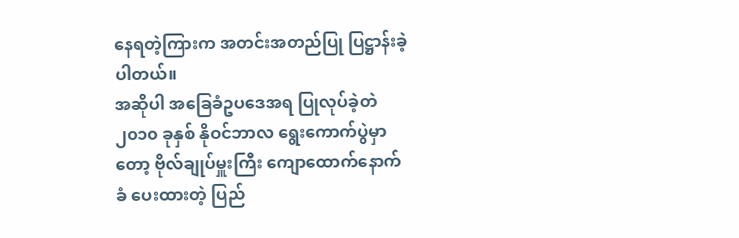နေရတဲ့ကြားက အတင်းအတည်ပြု ပြဋ္ဌာန်းခဲ့ပါတယ်။
အဆိုပါ အခြေခံဥပဒေအရ ပြုလုပ်ခဲ့တဲ ၂၀၁၀ ခုနှစ် နိုဝင်ဘာလ ရွေးကောက်ပွဲမှာတော့ ဗိုလ်ချုပ်မှူးကြီး ကျောထောက်နောက်ခံ ပေးထားတဲ့ ပြည်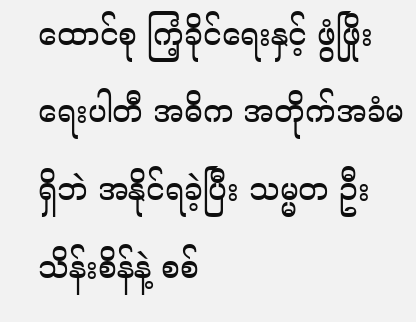ထောင်စု ကြံ့ခိုင်ရေးနှင့် ဖွံဖြိုးရေးပါတီ အဓိက အတိုက်အခံမရှိဘဲ အနိုင်ရခဲ့ပြီး သမ္မတ ဦးသိန်းစိန်နဲ့ စစ်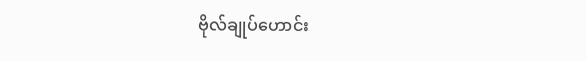ဗိုလ်ချုပ်ဟောင်း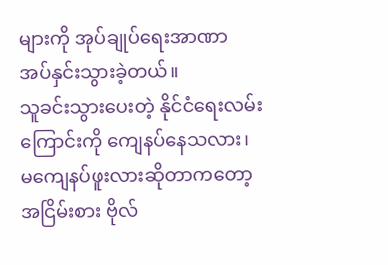များကို အုပ်ချုပ်ရေးအာဏာ အပ်နှင်းသွားခဲ့တယ်။
သူခင်းသွားပေးတဲ့ နိုင်ငံရေးလမ်းကြောင်းကို ကျေနပ်နေသလား၊ မကျေနပ်ဖူးလားဆိုတာကတော့ အငြိမ်းစား ဗိုလ်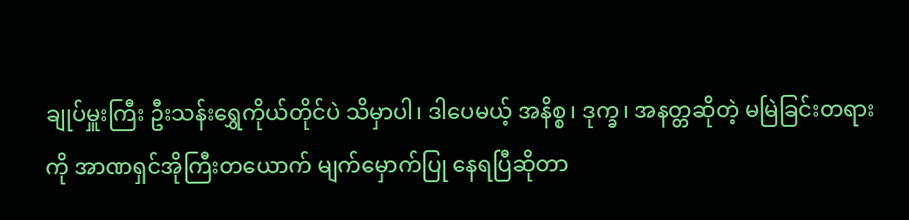ချုပ်မှူးကြီး ဦးသန်းရွှေကိုယ်တိုင်ပဲ သိမှာပါ၊ ဒါပေမယ့် အနိစ္စ၊ ဒုက္ခ၊ အနတ္တဆိုတဲ့ မမြဲခြင်းတရားကို အာဏရှင်အိုကြီးတယောက် မျက်မှောက်ပြု နေရပြီဆိုတာ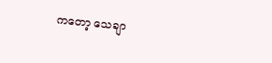ကတော့ သေချာ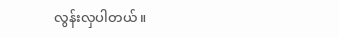လွန်းလှပါတယ်။